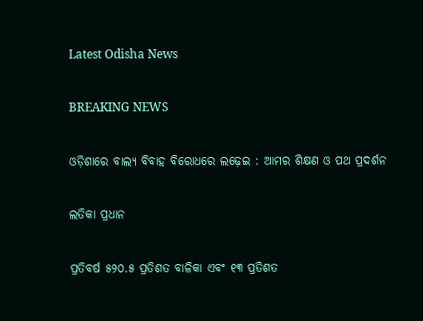Latest Odisha News

BREAKING NEWS

ଓଡ଼ିଶାରେ ବାଲ୍ୟ ବିବାହ ବିରୋଧରେ ଲଢ଼େଇ : ଆମର ଶିକ୍ଷଣ ଓ ପଥ ପ୍ରଦର୍ଶନ

ଲତିକା ପ୍ରଧାନ

ପ୍ରତିବର୍ଷ ୫୨୦.୫ ପ୍ରତିଶତ ବାଳିକା ଏବଂ ୧୩ ପ୍ରତିଶତ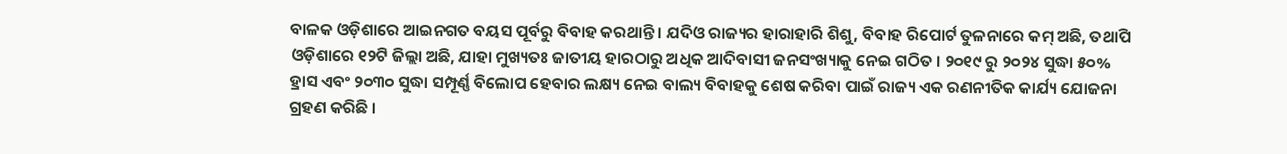ବାଳକ ଓଡ଼ିଶାରେ ଆଇନଗତ ବୟସ ପୂର୍ବରୁ ବିବାହ କରଥାନ୍ତି । ଯଦିଓ ରାଜ୍ୟର ହାରାହାରି ଶିଶୁ, ବିବାହ ରିପୋର୍ଟ ତୁଳନାରେ କମ୍ ଅଛି, ତଥାପି ଓଡ଼ିଶାରେ ୧୨ଟି ଜିଲ୍ଲା ଅଛି, ଯାହା ମୁଖ୍ୟତଃ ଜାତୀୟ ହାରଠାରୁ ଅଧିକ ଆଦିବାସୀ ଜନସଂଖ୍ୟାକୁ ନେଇ ଗଠିତ । ୨୦୧୯ ରୁ ୨୦୨୪ ସୁଦ୍ଧା ୫୦% ହ୍ରାସ ଏବଂ ୨୦୩୦ ସୁଦ୍ଧା ସମ୍ପୂର୍ଣ୍ଣ ବିଲୋପ ହେବାର ଲକ୍ଷ୍ୟ ନେଇ ବାଲ୍ୟ ବିବାହକୁ ଶେଷ କରିବା ପାଇଁ ରାଜ୍ୟ ଏକ ରଣନୀତିକ କାର୍ଯ୍ୟ ଯୋଜନା ଗ୍ରହଣ କରିଛି ।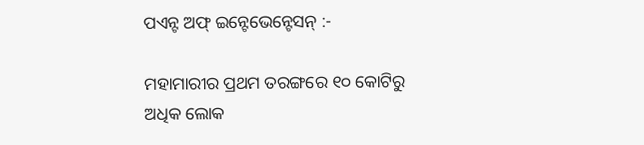ପଏନ୍ଟ ଅଫ୍ ଇନ୍ଟେଭେନ୍ଟେସନ୍ :-

ମହାମାରୀର ପ୍ରଥମ ତରଙ୍ଗରେ ୧୦ କୋଟିରୁ ଅଧିକ ଲୋକ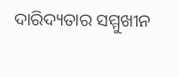ଦାରିଦ୍ୟତାର ସମ୍ମୁଖୀନ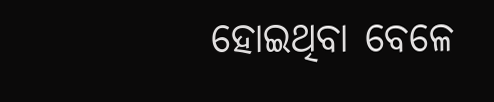ହୋଇଥିବା ବେଳେ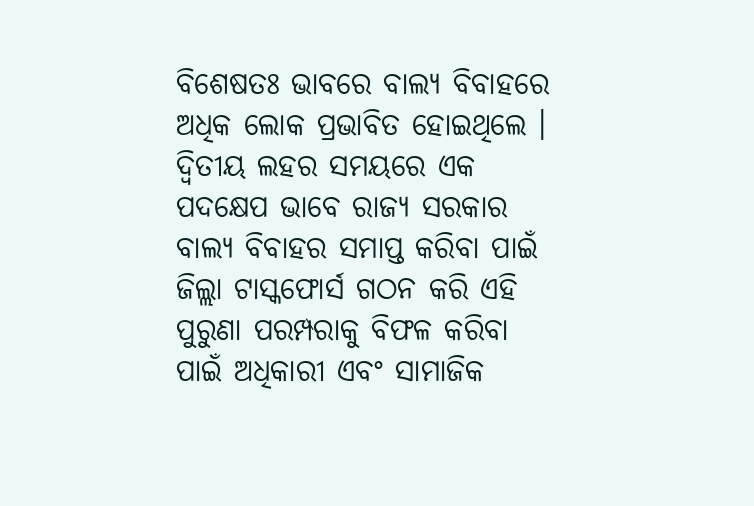ବିଶେଷତଃ ଭାବରେ ବାଲ୍ୟ ବିବାହରେ ଅଧିକ ଲୋକ ପ୍ରଭାବିତ ହୋଇଥିଲେ । ଦ୍ୱିତୀୟ ଲହର ସମୟରେ ଏକ ପଦକ୍ଷେପ ଭାବେ ରାଜ୍ୟ ସରକାର ବାଲ୍ୟ ବିବାହର ସମାପ୍ତ କରିବା ପାଇଁ ଜିଲ୍ଲା ଟାସ୍କଫୋର୍ସ ଗଠନ କରି ଏହି ପୁରୁଣା ପରମ୍ପରାକୁ ବିଫଳ କରିବା ପାଇଁ ଅଧିକାରୀ ଏବଂ ସାମାଜିକ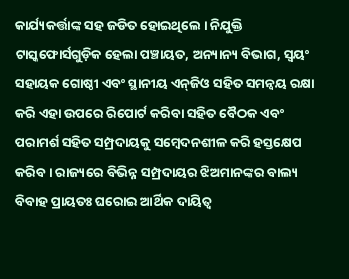କାର୍ଯ୍ୟକର୍ତ୍ତାଙ୍କ ସହ ଜଡିତ ହୋଇଥିଲେ । ନିଯୁକ୍ତି ଟାସ୍କଫୋର୍ସଗୁଡ଼ିକ ହେଲା ପଞ୍ଚାୟତ, ଅନ୍ୟାନ୍ୟ ବିଭାଗ, ସ୍ୱୟଂ ସହାୟକ ଗୋଷ୍ଠୀ ଏବଂ ସ୍ଥାନୀୟ ଏନ୍‌ଜିଓ ସହିତ ସମନ୍ୱୟ ରକ୍ଷା କରି ଏହା ଉପରେ ରିପୋର୍ଟ କରିବା ସହିତ ବୈଠକ ଏବଂ ପରାମର୍ଶ ସହିତ ସମ୍ପ୍ରଦାୟକୁ ସମ୍ବେଦନଶୀଳ କରି ହସ୍ତକ୍ଷେପ କରିବ । ରାଜ୍ୟରେ ବିଭିନ୍ନ ସମ୍ପ୍ରଦାୟର ଝିଅମାନଙ୍କର ବାଲ୍ୟ ବିବାହ ପ୍ରାୟତଃ ଘରୋଇ ଆର୍ଥିକ ଦାୟିତ୍ୱ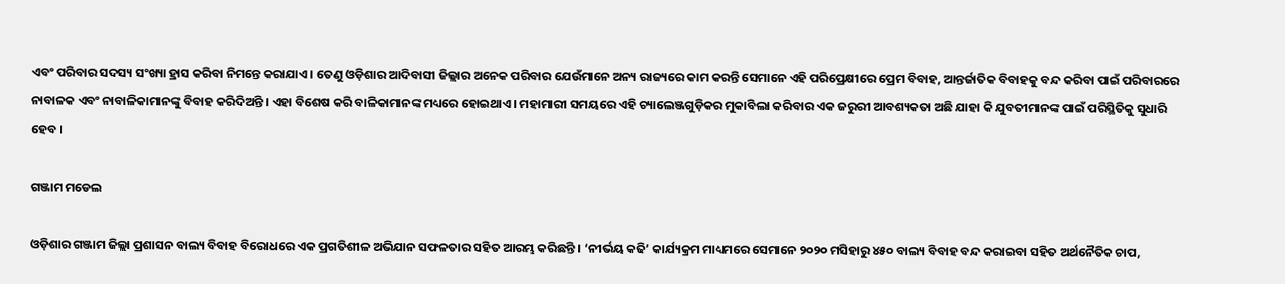ଏବଂ ପରିବାର ସଦସ୍ୟ ସଂଖ୍ୟା ହ୍ରାସ କରିବା ନିମନ୍ତେ କରାଯାଏ । ତେଣୁ ଓଡ଼ିଶାର ଆଦିବାସୀ ଜିଲ୍ଲାର ଅନେକ ପରିବାର ଯେଉଁମାନେ ଅନ୍ୟ ରାଜ୍ୟରେ କାମ କରନ୍ତି ସେମାନେ ଏହି ପରିପ୍ରେକ୍ଷୀରେ ପ୍ରେମ ବିବାହ, ଆନ୍ତର୍ଜାତିକ ବିବାହକୁ ବନ୍ଦ କରିବା ପାଇଁ ପରିବାରରେ ନାବାଳକ ଏବଂ ନାବାଳିକାମାନଙ୍କୁ ବିବାହ କରିଦିଅନ୍ତି । ଏହା ବିଶେଷ କରି ବାଳିକାମାନଙ୍କ ମଧ୍ୟରେ ହୋଇଥାଏ । ମହାମାରୀ ସମୟରେ ଏହି ଚ୍ୟାଲେଞ୍ଜଗୁଡ଼ିକର ମୁକାବିଲା କରିବାର ଏକ ଜରୁରୀ ଆବଶ୍ୟକତା ଅଛି ଯାହା କି ଯୁବତୀମାନଙ୍କ ପାଇଁ ପରିସ୍ଥିତିକୁ ସୁଧାରି ହେବ ।

ଗଞ୍ଜାମ ମଡେଲ

ଓଡ଼ିଶାର ଗଞ୍ଜାମ ଜିଲ୍ଲା ପ୍ରଶାସନ ବାଲ୍ୟ ବିବାହ ବିରୋଧରେ ଏକ ପ୍ରଗତିଶୀଳ ଅଭିଯାନ ସଫଳତାର ସହିତ ଆରମ୍ଭ କରିଛନ୍ତି । ‘ନୀର୍ଭୟ କଢି’ କାର୍ଯ୍ୟକ୍ରମ ମାଧ୍ୟମରେ ସେମାନେ ୨୦୨୦ ମସିହାରୁ ୪୫୦ ବାଲ୍ୟ ବିବାହ ବନ୍ଦ କରାଇବା ସହିତ ଅର୍ଥନୈତିକ ଚାପ,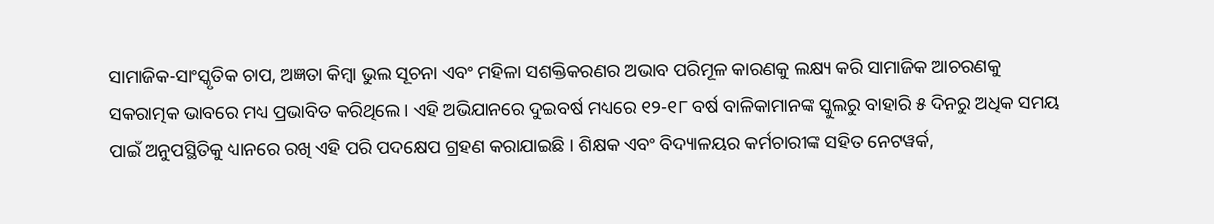ସାମାଜିକ-ସାଂସ୍କୃତିକ ଚାପ, ଅଜ୍ଞତା କିମ୍ବା ଭୁଲ ସୂଚନା ଏବଂ ମହିଳା ସଶକ୍ତିକରଣର ଅଭାବ ପରିମୂଳ କାରଣକୁ ଲକ୍ଷ୍ୟ କରି ସାମାଜିକ ଆଚରଣକୁ ସକରାତ୍ମକ ଭାବରେ ମଧ୍ୟ ପ୍ରଭାବିତ କରିଥିଲେ । ଏହି ଅଭିଯାନରେ ଦୁଇବର୍ଷ ମଧ୍ୟରେ ୧୨-୧୮ ବର୍ଷ ବାଳିକାମାନଙ୍କ ସ୍କୁଲରୁ ବାହାରି ୫ ଦିନରୁ ଅଧିକ ସମୟ ପାଇଁ ଅନୁପସ୍ଥିତିକୁ ଧ୍ୟାନରେ ରଖି ଏହି ପରି ପଦକ୍ଷେପ ଗ୍ରହଣ କରାଯାଇଛି । ଶିକ୍ଷକ ଏବଂ ବିଦ୍ୟାଳୟର କର୍ମଚାରୀଙ୍କ ସହିତ ନେଟୱର୍କ,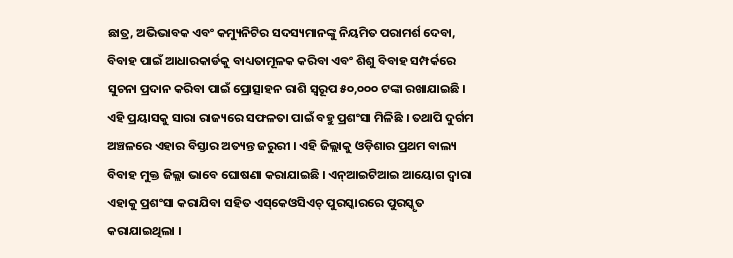ଛାତ୍ର, ଅଭିଭାବକ ଏବଂ କମ୍ୟୁନିଟିର ସଦସ୍ୟମାନଙ୍କୁ ନିୟମିତ ପରାମର୍ଶ ଦେବା, ବିବାହ ପାଇଁ ଆଧାରକାର୍ଡକୁ ବାଧ୍ୟତାମୂଳକ କରିବା ଏବଂ ଶିଶୁ ବିବାହ ସମ୍ପର୍କରେ ସୁଚନା ପ୍ରଦାନ କରିବା ପାଇଁ ପ୍ରୋତ୍ସାହନ ରାଶି ସ୍ୱରୂପ ୫୦,୦୦୦ ଟଙ୍କା ରଖାଯାଇଛି । ଏହି ପ୍ରୟାସକୁ ସାରା ରାଜ୍ୟରେ ସଫଳତା ପାଇଁ ବହୁ ପ୍ରଶଂସା ମିଳିଛି । ତଥାପି ଦୁର୍ଗମ ଅଞ୍ଚଳରେ ଏହାର ବିସ୍ତାର ଅତ୍ୟନ୍ତ ଜରୁରୀ । ଏହି ଜିଲ୍ଲାକୁ ଓଡ଼ିଶାର ପ୍ରଥମ ବାଲ୍ୟ ବିବାହ ମୁକ୍ତ ଜିଲ୍ଲା ଭାବେ ଘୋଷଣା କରାଯାଇଛି । ଏନ୍‌ଆଇଟିଆଇ ଆୟୋଗ ଦ୍ୱାରା ଏହାକୁ ପ୍ରଶଂସା କରାଯିବା ସହିତ ଏସ୍‌କେଓସିଏଚ୍ ପୁରସ୍କାରରେ ପୁରସ୍କୃତ କରାଯାଇଥିଲା ।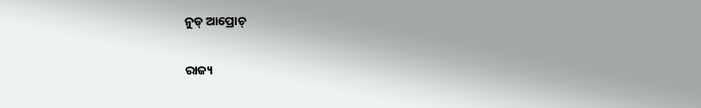ନୁଡ୍ ଆପ୍ରୋଚ୍‌

ରାଜ୍ୟ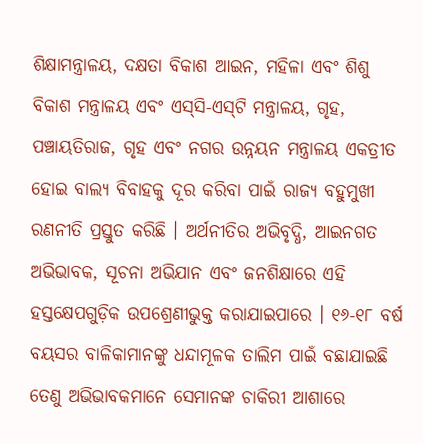ଶିକ୍ଷାମନ୍ତ୍ରାଳୟ, ଦକ୍ଷତା ବିକାଶ ଆଇନ, ମହିଳା ଏବଂ ଶିଶୁ ବିକାଶ ମନ୍ତ୍ରାଳୟ ଏବଂ ଏସ୍‌ସି-ଏସ୍‌ଟି ମନ୍ତ୍ରାଳୟ, ଗୃହ, ପଞ୍ଚାୟତିରାଜ, ଗୃହ ଏବଂ ନଗର ଉନ୍ନୟନ ମନ୍ତ୍ରାଳୟ ଏକତ୍ରୀତ ହୋଇ ବାଲ୍ୟ ବିବାହକୁ ଦୂର କରିବା ପାଇଁ ରାଜ୍ୟ ବହୁମୁଖୀ ରଣନୀତି ପ୍ରସ୍ତୁତ କରିଛି । ଅର୍ଥନୀତିର ଅଭିବୃଦ୍ଧି, ଆଇନଗତ ଅଭିଭାବକ, ସୂଚନା ଅଭିଯାନ ଏବଂ ଜନଶିକ୍ଷାରେ ଏହି ହସ୍ତକ୍ଷେପଗୁଡ଼ିକ ଉପଶ୍ରେଣୀଭୁକ୍ତ କରାଯାଇପାରେ । ୧୬-୧୮ ବର୍ଷ ବୟସର ବାଳିକାମାନଙ୍କୁ ଧନ୍ଦାମୂଳକ ତାଲିମ ପାଇଁ ବଛାଯାଇଛି ତେଣୁ ଅଭିଭାବକମାନେ ସେମାନଙ୍କ ଚାକିରୀ ଆଶାରେ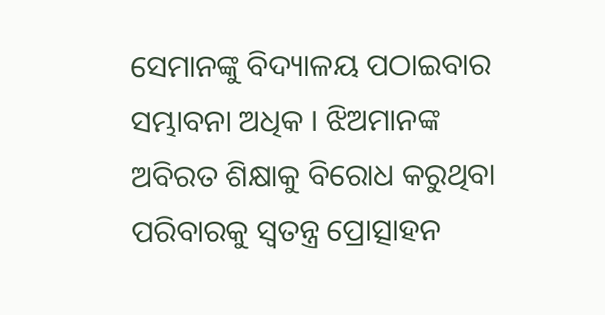ସେମାନଙ୍କୁ ବିଦ୍ୟାଳୟ ପଠାଇବାର ସମ୍ଭାବନା ଅଧିକ । ଝିଅମାନଙ୍କ ଅବିରତ ଶିକ୍ଷାକୁ ବିରୋଧ କରୁଥିବା ପରିବାରକୁ ସ୍ୱତନ୍ତ୍ର ପ୍ରୋତ୍ସାହନ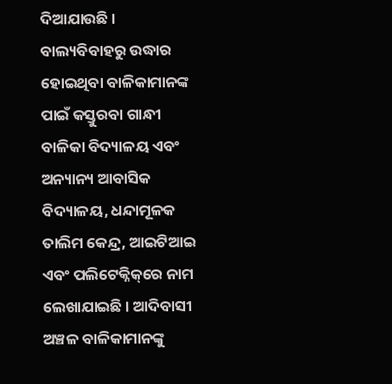ଦିଆଯାଉଛି । ବାଲ୍ୟବିବାହରୁ ଉଦ୍ଧାର ହୋଇଥିବା ବାଳିକାମାନଙ୍କ ପାଇଁ କସ୍ତୁରବା ଗାନ୍ଧୀ ବାଳିକା ବିଦ୍ୟାଳୟ ଏବଂ ଅନ୍ୟାନ୍ୟ ଆବାସିକ ବିଦ୍ୟାଳୟ, ଧନ୍ଦାମୂଳକ ତାଲିମ କେନ୍ଦ୍ର, ଆଇଟିଆଇ ଏବଂ ପଲିଟେକ୍ନିକ୍‌ରେ ନାମ ଲେଖାଯାଇଛି । ଆଦିବାସୀ ଅଞ୍ଚଳ ବାଳିକାମାନଙ୍କୁ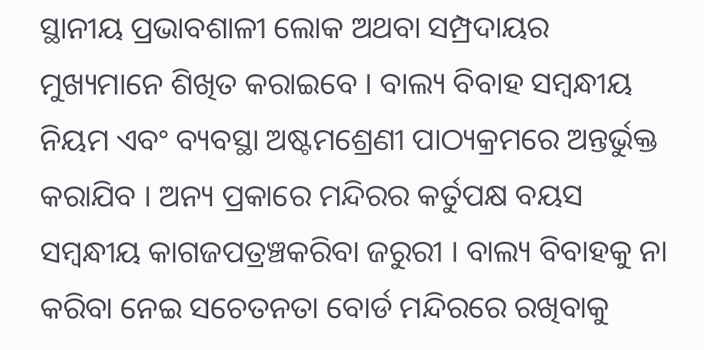ସ୍ଥାନୀୟ ପ୍ରଭାବଶାଳୀ ଲୋକ ଅଥବା ସମ୍ପ୍ରଦାୟର ମୁଖ୍ୟମାନେ ଶିଖିତ କରାଇବେ । ବାଲ୍ୟ ବିବାହ ସମ୍ବନ୍ଧୀୟ ନିୟମ ଏବଂ ବ୍ୟବସ୍ଥା ଅଷ୍ଟମଶ୍ରେଣୀ ପାଠ୍ୟକ୍ରମରେ ଅନ୍ତର୍ଭୁକ୍ତ କରାଯିବ । ଅନ୍ୟ ପ୍ରକାରେ ମନ୍ଦିରର କର୍ତୁପକ୍ଷ ବୟସ ସମ୍ବନ୍ଧୀୟ କାଗଜପତ୍ରଞ୍ଚକରିବା ଜରୁରୀ । ବାଲ୍ୟ ବିବାହକୁ ନା କରିବା ନେଇ ସଚେତନତା ବୋର୍ଡ ମନ୍ଦିରରେ ରଖିବାକୁ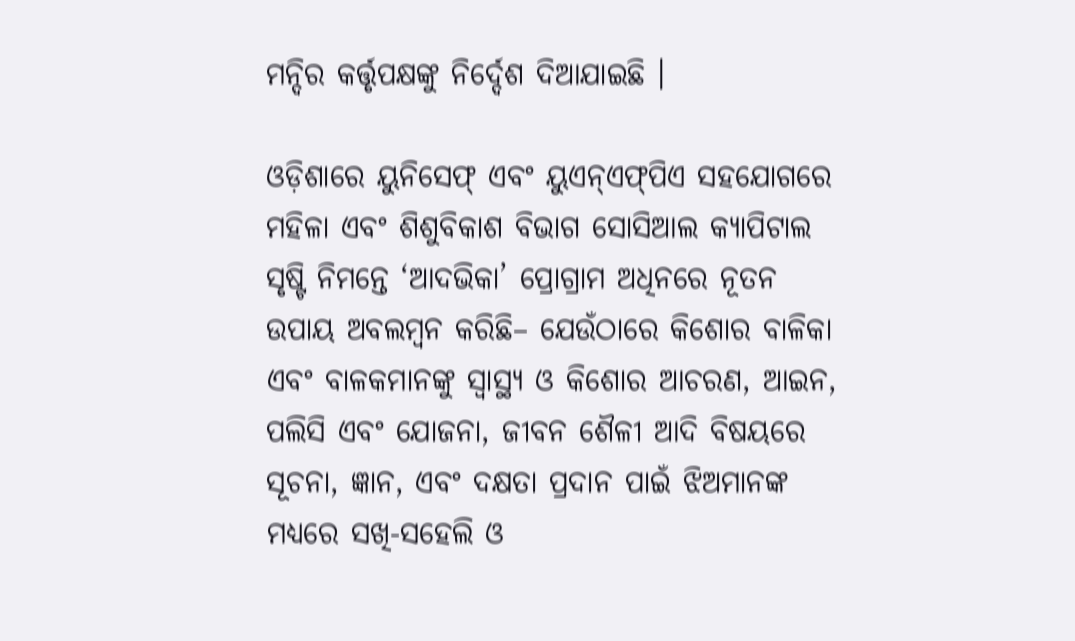ମନ୍ଦିର କର୍ତ୍ତୃପକ୍ଷଙ୍କୁ ନିର୍ଦ୍ଦେଶ ଦିଆଯାଇଛି ।

ଓଡ଼ିଶାରେ ୟୁନିସେଫ୍ ଏବଂ ୟୁଏନ୍‌ଏଫ୍‌ପିଏ ସହଯୋଗରେ ମହିଳା ଏବଂ ଶିଶୁବିକାଶ ବିଭାଗ ସୋସିଆଲ କ୍ୟାପିଟାଲ ସୃଷ୍ଟି ନିମନ୍ତେ ‘ଆଦଭିକା’ ପ୍ରୋଗ୍ରାମ ଅଧିନରେ ନୂତନ ଉପାୟ ଅବଲମ୍ବନ କରିଛି– ଯେଉଁଠାରେ କିଶୋର ବାଳିକା ଏବଂ ବାଳକମାନଙ୍କୁ ସ୍ୱାସ୍ଥ୍ୟ ଓ କିଶୋର ଆଚରଣ, ଆଇନ, ପଲିସି ଏବଂ ଯୋଜନା, ଜୀବନ ଶୈଳୀ ଆଦି ବିଷୟରେ ସୂଚନା, ଜ୍ଞାନ, ଏବଂ ଦକ୍ଷତା ପ୍ରଦାନ ପାଇଁ ଝିଅମାନଙ୍କ ମଧ୍ୟରେ ସଖି-ସହେଲି ଓ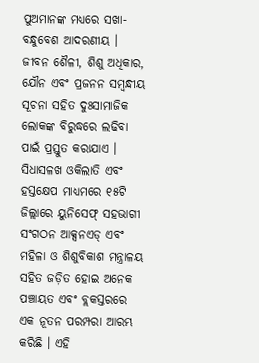ପୁଅମାନଙ୍କ ମଧ୍ୟରେ ସଖା-ବନ୍ଧୁବେଶ ଆଦରଣୀୟ । ଜୀବନ ଶୈଳୀ, ଶିଶୁ ଅଧିକାର, ଯୌନ ଏବଂ ପ୍ରଜନନ ସମ୍ବନ୍ଧୀୟ ସୂଚନା ସହିତ ଦୁଃସାମାଜିକ ଲୋକଙ୍କ ବିରୁଦ୍ଧରେ ଲଢିବା ପାଇଁ ପ୍ରସ୍ତୁତ କରାଯାଏ । ସିଧାସଳଖ ଓକିଲାତି ଏବଂ ହସ୍ତକ୍ଷେପ ମାଧ୍ୟମରେ ୧୫ଟି ଜିଲ୍ଲାରେ ୟୁନିସେଫ୍ ସହଭାଗୀ ସଂଗଠନ ଆକ୍ସନଏଡ୍ ଏବଂ ମହିଳା ଓ ଶିଶୁବିକାଶ ମନ୍ତ୍ରାଳୟ ସହିତ ଜଡ଼ିତ ହୋଇ ଅନେକ ପଞ୍ଚାୟତ ଏବଂ ବ୍ଲକସ୍ତରରେ ଏକ ନୂତନ ପରମ୍ପରା ଆରମ୍ଭ କରିଛି । ଏହି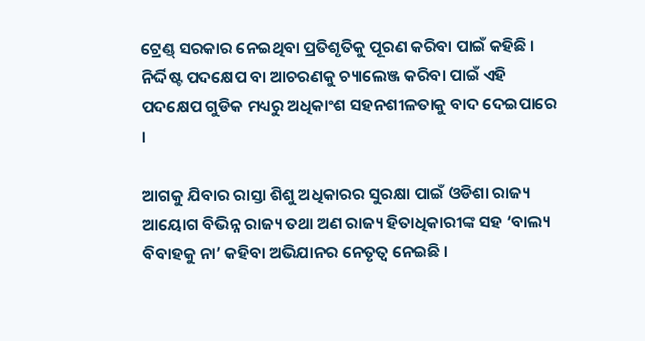ଟ୍ରେଣ୍ଡ୍ ସରକାର ନେଇଥିବା ପ୍ରତିଶୃତିକୁ ପୂରଣ କରିବା ପାଇଁ କହିଛି । ନିର୍ଦ୍ଦିଷ୍ଟ ପଦକ୍ଷେପ ବା ଆଚରଣକୁ ଚ୍ୟାଲେଞ୍ଜ କରିବା ପାଇଁ ଏହି ପଦକ୍ଷେପ ଗୁଡିକ ମଧ୍ୟରୁ ଅଧିକାଂଶ ସହନଶୀଳତାକୁ ବାଦ ଦେଇପାରେ ।

ଆଗକୁ ଯିବାର ରାସ୍ତା ଶିଶୁ ଅଧିକାରର ସୁରକ୍ଷା ପାଇଁ ଓଡିଶା ରାଜ୍ୟ ଆୟୋଗ ବିଭିନ୍ନ ରାଜ୍ୟ ତଥା ଅଣ ରାଜ୍ୟ ହିତାଧିକାରୀଙ୍କ ସହ ‘ବାଲ୍ୟ ବିବାହକୁ ନା’ କହିବା ଅଭିଯାନର ନେତୃତ୍ୱ ନେଇଛି ।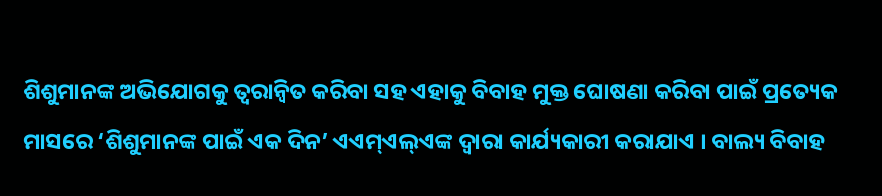ଶିଶୁମାନଙ୍କ ଅଭିଯୋଗକୁ ତ୍ୱରାନ୍ୱିତ କରିବା ସହ ଏହାକୁ ବିବାହ ମୁକ୍ତ ଘୋଷଣା କରିବା ପାଇଁ ପ୍ରତ୍ୟେକ ମାସରେ ‘ଶିଶୁମାନଙ୍କ ପାଇଁ ଏକ ଦିନ’ ଏଏମ୍‌ଏଲ୍‌ଏଙ୍କ ଦ୍ୱାରା କାର୍ଯ୍ୟକାରୀ କରାଯାଏ । ବାଲ୍ୟ ବିବାହ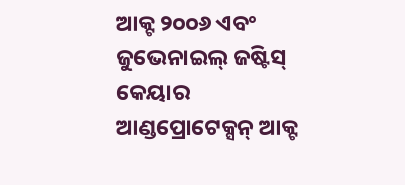ଆକ୍ଟ ୨୦୦୬ ଏବଂ ଜୁଭେନାଇଲ୍ ଜଷ୍ଟିସ୍ କେୟାର ଆଣ୍ଡପ୍ରୋଟେକ୍ସନ୍ ଆକ୍ଟ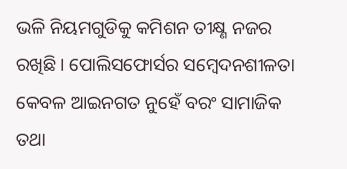ଭଳି ନିୟମଗୁଡିକୁ କମିଶନ ତୀକ୍ଷ୍ଣ ନଜର ରଖିଛି । ପୋଲିସଫୋର୍ସର ସମ୍ବେଦନଶୀଳତା କେବଳ ଆଇନଗତ ନୁହେଁ ବରଂ ସାମାଜିକ ତଥା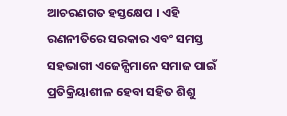ଆଚରଣଗତ ହସ୍ତକ୍ଷେପ । ଏହି ରଣନୀତିରେ ସରକାର ଏବଂ ସମସ୍ତ ସହଭାଗୀ ଏଜେନ୍ସିମାନେ ସମାଜ ପାଇଁ ପ୍ରତିକ୍ରିୟାଶୀଳ ହେବା ସହିତ ଶିଶୁ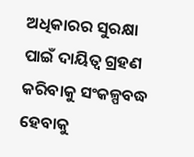ଅଧିକାରର ସୁରକ୍ଷା ପାଇଁ ଦାୟିତ୍ୱ ଗ୍ରହଣ କରିବାକୁ ସଂକଳ୍ପବଦ୍ଧ ହେବାକୁ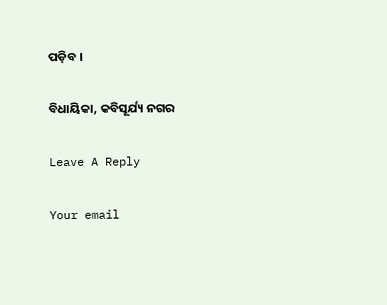ପଡ଼ିବ ।

ବିଧାୟିକା, କବିସୂର୍ଯ୍ୟ ନଗର

Leave A Reply

Your email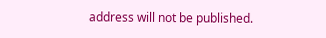address will not be published.